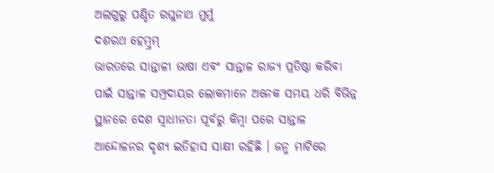ଅଲଗୁରୁ ପଣ୍ଡିତ ରଘୁନାଥ ମୁର୍ମୁ
ଦଶରଥ ହେମ୍ବ୍ରମ୍
ଭାରତରେ ସାନ୍ତାଳୀ ଭାଷା ଏବଂ ସାନ୍ତାଳ ରାଜ୍ୟ ପ୍ରତିଷ୍ଠା କରିବା ପାଇଁ ସାନ୍ତାଳ ସମ୍ପ୍ରଦାୟର ଲୋକମାନେ ଅନେକ ସମୟ ଧରି ବିଭିନ୍ନ ସ୍ଥାନରେ ଦେଶ ସ୍ୱାଧୀନତା ପୂର୍ବରୁ କିମ୍ବା ପରେ ସାନ୍ତାଳ ଆନ୍ଦୋଳନର ଦୃଶ୍ୟ ଇତିହାସ ସାକ୍ଷୀ ରହିଛି । ଜନ୍ମ ମାଟିରେ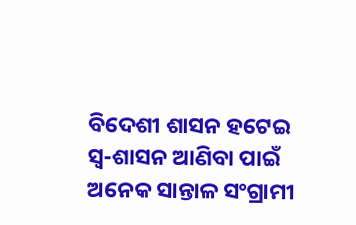ବିଦେଶୀ ଶାସନ ହଟେଇ ସ୍ୱ-ଶାସନ ଆଣିବା ପାଇଁ ଅନେକ ସାନ୍ତାଳ ସଂଗ୍ରାମୀ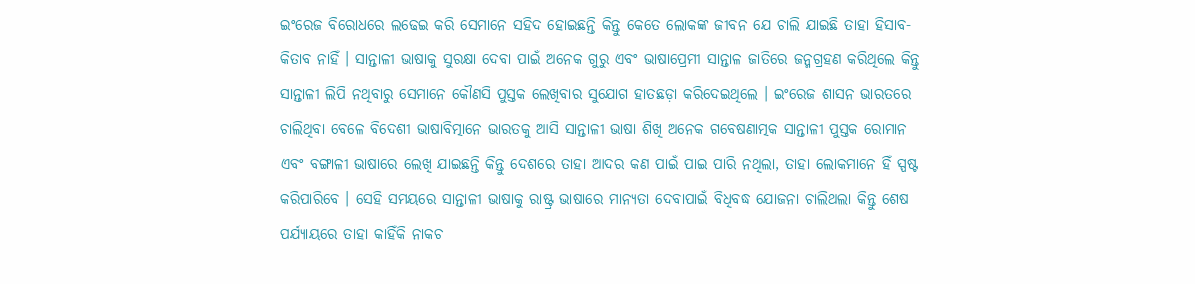ଇଂରେଜ ବିରୋଧରେ ଲଢେଇ କରି ସେମାନେ ସହିଦ ହୋଇଛନ୍ତି କିନ୍ତୁ କେତେ ଲୋକଙ୍କ ଜୀବନ ଯେ ଚାଲି ଯାଇଛି ତାହା ହିସାବ-କିତାବ ନାହିଁ । ସାନ୍ତାଳୀ ଭାଷାକୁ ସୁରକ୍ଷା ଦେବା ପାଇଁ ଅନେକ ଗୁରୁ ଏବଂ ଭାଷାପ୍ରେମୀ ସାନ୍ତାଳ ଜାତିରେ ଜନ୍ମଗ୍ରହଣ କରିଥିଲେ କିନ୍ତୁ ସାନ୍ତାଳୀ ଲିପି ନଥିବାରୁ ସେମାନେ କୌଣସି ପୁସ୍ତକ ଲେଖିବାର ସୁଯୋଗ ହାତଛଡ଼ା କରିଦେଇଥିଲେ । ଇଂରେଜ ଶାସନ ଭାରତରେ ଚାଲିଥିବା ବେଳେ ବିଦେଶୀ ଭାଷାବିତ୍ମାନେ ଭାରତକୁ ଆସି ସାନ୍ତାଳୀ ଭାଷା ଶିଖି ଅନେକ ଗବେଷଣାତ୍ମକ ସାନ୍ତାଳୀ ପୁସ୍ତକ ରୋମାନ ଏବଂ ବଙ୍ଗାଳୀ ଭାଷାରେ ଲେଖି ଯାଇଛନ୍ତି କିନ୍ତୁ ଦେଶରେ ତାହା ଆଦର କଣ ପାଇଁ ପାଇ ପାରି ନଥିଲା, ତାହା ଲୋକମାନେ ହିଁ ସ୍ପଷ୍ଟ କରିପାରିବେ । ସେହି ସମୟରେ ସାନ୍ତାଳୀ ଭାଷାକୁ ରାଷ୍ଟ୍ର ଭାଷାରେ ମାନ୍ୟତା ଦେବାପାଇଁ ବିଧିବଦ୍ଧ ଯୋଜନା ଚାଲିଥଲା କିନ୍ତୁ ଶେଷ ପର୍ଯ୍ୟାୟରେ ତାହା କାହିଁକି ନାକଚ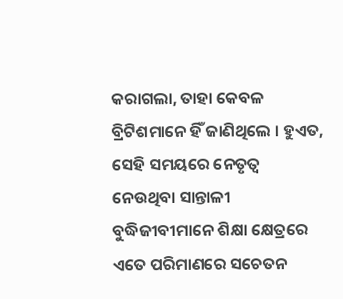କରାଗଲା, ତାହା କେବଳ ବ୍ରିଟିଶମାନେ ହିଁ ଜାଣିଥିଲେ । ହୁଏତ, ସେହି ସମୟରେ ନେତୃତ୍ୱ ନେଉଥିବା ସାନ୍ତାଳୀ ବୁଦ୍ଧିଜୀବୀମାନେ ଶିକ୍ଷା କ୍ଷେତ୍ରରେ ଏତେ ପରିମାଣରେ ସଚେତନ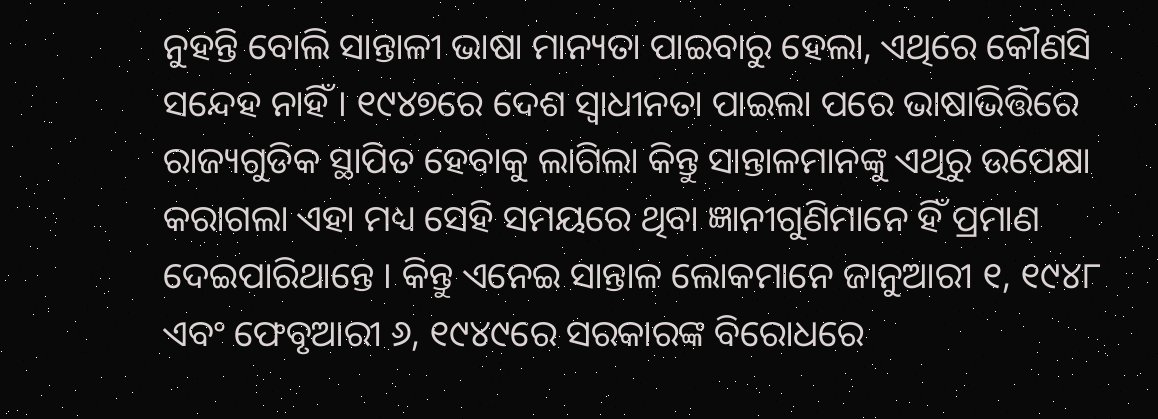ନୁହନ୍ତି ବୋଲି ସାନ୍ତାଳୀ ଭାଷା ମାନ୍ୟତା ପାଇବାରୁ ହେଲା, ଏଥିରେ କୌଣସି ସନ୍ଦେହ ନାହିଁ । ୧୯୪୭ରେ ଦେଶ ସ୍ୱାଧୀନତା ପାଇଲା ପରେ ଭାଷାଭିତ୍ତିରେ ରାଜ୍ୟଗୁଡିକ ସ୍ଥାପିତ ହେବାକୁ ଲାଗିଲା କିନ୍ତୁ ସାନ୍ତାଳମାନଙ୍କୁ ଏଥିରୁ ଉପେକ୍ଷା କରାଗଲା ଏହା ମଧ୍ୟ ସେହି ସମୟରେ ଥିବା ଜ୍ଞାନୀଗୁଣିମାନେ ହିଁ ପ୍ରମାଣ ଦେଇପାରିଥାନ୍ତେ । କିନ୍ତୁ ଏନେଇ ସାନ୍ତାଳ ଲୋକମାନେ ଜାନୁଆରୀ ୧, ୧୯୪୮ ଏବଂ ଫେବୃଆରୀ ୬, ୧୯୪୯ରେ ସରକାରଙ୍କ ବିରୋଧରେ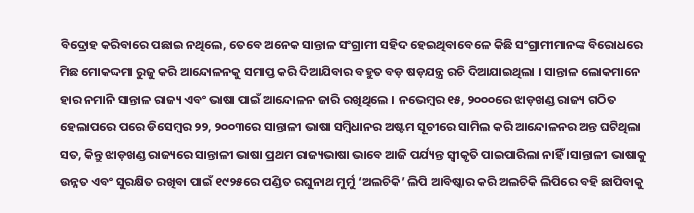ବିଦ୍ରୋହ କରିବାରେ ପଛାଇ ନଥିଲେ, ତେବେ ଅନେକ ସାନ୍ତାଳ ସଂଗ୍ରାମୀ ସହିଦ ହେଇଥିବାବେଳେ କିଛି ସଂଗ୍ରାମୀମାନଙ୍କ ବିରୋଧରେ ମିଛ ମୋକଦ୍ଦମା ରୁଜୁ କରି ଆନ୍ଦୋଳନକୁ ସମାପ୍ତ କରି ଦିଆଯିବାର ବହୁତ ବଡ଼ ଷଡ଼ଯନ୍ତ୍ର ରଚି ଦିଆଯାଇଥିଲା । ସାନ୍ତାଳ ଲୋକମାନେ ହାର ନମାନି ସାନ୍ତାଳ ରାଜ୍ୟ ଏବଂ ଭାଷା ପାଇଁ ଆନ୍ଦୋଳନ ଜାରି ରଖିଥିଲେ । ନଭେମ୍ବର ୧୫, ୨୦୦୦ରେ ଝାଡ଼ଖଣ୍ଡ ରାଜ୍ୟ ଗଠିତ ହେଲାପରେ ପରେ ଡିସେମ୍ବର ୨୨, ୨୦୦୩ରେ ସାନ୍ତାଳୀ ଭାଷା ସମ୍ବିଧାନର ଅଷ୍ଟମ ସୂଚୀରେ ସାମିଲ କରି ଆନ୍ଦୋଳନର ଅନ୍ତ ଘଟିଥିଲା ସତ, କିନ୍ତୁ ଝାଡ଼ଖଣ୍ଡ ରାଜ୍ୟରେ ସାନ୍ତାଳୀ ଭାଷା ପ୍ରଥମ ରାଜ୍ୟଭାଷା ଭାବେ ଆଜି ପର୍ଯ୍ୟନ୍ତ ସ୍ୱୀକୃତି ପାଇପାରିଲା ନାହିଁ ।ସାନ୍ତାଳୀ ଭାଷାକୁ ଉନ୍ନତ ଏବଂ ସୁରକ୍ଷିତ ରଖିବା ପାଇଁ ୧୯୨୫ରେ ପଣ୍ଡିତ ରଘୁନାଥ ମୁର୍ମୁ ‘ଅଲଚିକି’ ଲିପି ଆବିଷ୍କାର କରି ଅଲଚିକି ଲିପିରେ ବହି ଛାପିବାକୁ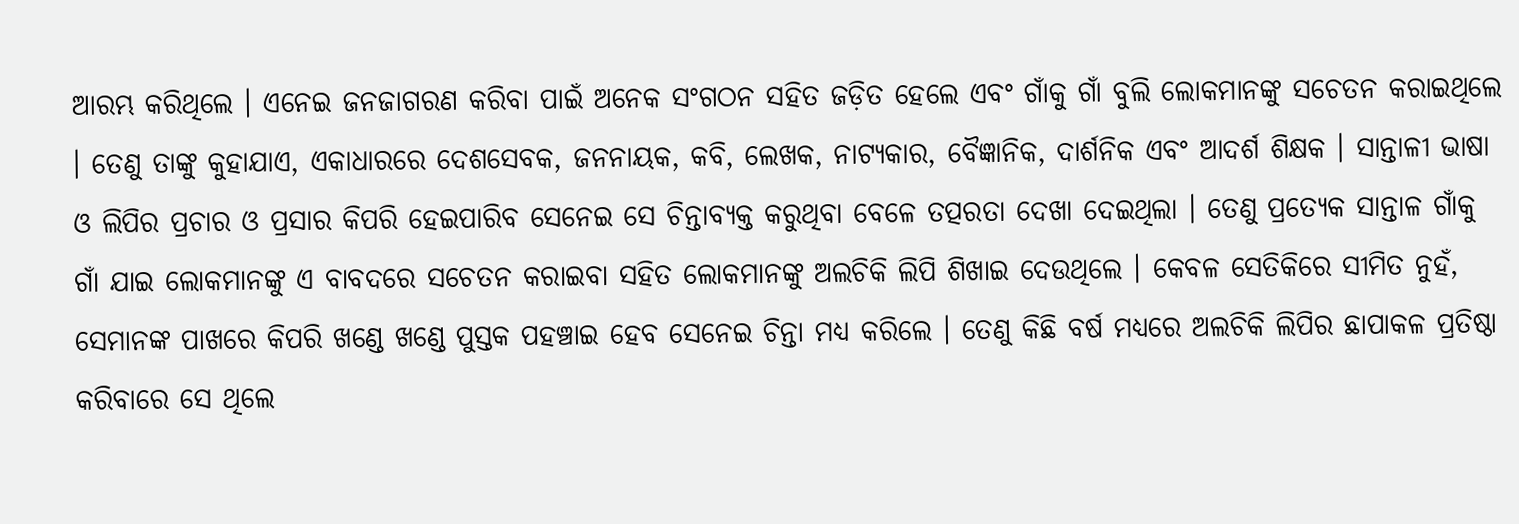ଆରମ୍ଭ କରିଥିଲେ । ଏନେଇ ଜନଜାଗରଣ କରିବା ପାଇଁ ଅନେକ ସଂଗଠନ ସହିତ ଜଡ଼ିତ ହେଲେ ଏବଂ ଗାଁକୁ ଗାଁ ବୁଲି ଲୋକମାନଙ୍କୁ ସଚେତନ କରାଇଥିଲେ । ତେଣୁ ତାଙ୍କୁ କୁହାଯାଏ, ଏକାଧାରରେ ଦେଶସେବକ, ଜନନାୟକ, କବି, ଲେଖକ, ନାଟ୍ୟକାର, ବୈଜ୍ଞାନିକ, ଦାର୍ଶନିକ ଏବଂ ଆଦର୍ଶ ଶିକ୍ଷକ । ସାନ୍ତାଳୀ ଭାଷା ଓ ଲିପିର ପ୍ରଚାର ଓ ପ୍ରସାର କିପରି ହେଇପାରିବ ସେନେଇ ସେ ଚିନ୍ତାବ୍ୟକ୍ତ କରୁଥିବା ବେଳେ ତତ୍ପରତା ଦେଖା ଦେଇଥିଲା । ତେଣୁ ପ୍ରତ୍ୟେକ ସାନ୍ତାଳ ଗାଁକୁ ଗାଁ ଯାଇ ଲୋକମାନଙ୍କୁ ଏ ବାବଦରେ ସଚେତନ କରାଇବା ସହିତ ଲୋକମାନଙ୍କୁ ଅଲଚିକି ଲିପି ଶିଖାଇ ଦେଉଥିଲେ । କେବଳ ସେତିକିରେ ସୀମିତ ନୁହଁ, ସେମାନଙ୍କ ପାଖରେ କିପରି ଖଣ୍ଡେ ଖଣ୍ଡେ ପୁସ୍ତକ ପହଞ୍ଚାଇ ହେବ ସେନେଇ ଚିନ୍ତା ମଧ୍ୟ କରିଲେ । ତେଣୁ କିଛି ବର୍ଷ ମଧ୍ୟରେ ଅଲଚିକି ଲିପିର ଛାପାକଳ ପ୍ରତିଷ୍ଠା କରିବାରେ ସେ ଥିଲେ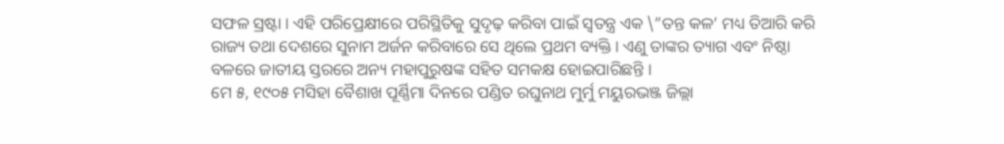ସଫଳ ସ୍ରଷ୍ଟା । ଏହି ପରିପ୍ରେକ୍ଷୀରେ ପରିସ୍ଥିତିକୁ ସୁଦୃଢ଼ କରିବା ପାଇଁ ସ୍ୱତନ୍ତ୍ର ଏକ \”ତନ୍ତ କଳ’ ମଧ୍ୟ ତିଆରି କରି ରାଜ୍ୟ ତଥା ଦେଶରେ ସୁନାମ ଅର୍ଜନ କରିବାରେ ସେ ଥିଲେ ପ୍ରଥମ ବ୍ୟକ୍ତି । ଏଣୁ ତାଙ୍କର ତ୍ୟାଗ ଏବଂ ନିଷ୍ଠା ବଳରେ ଜାତୀୟ ସ୍ତରରେ ଅନ୍ୟ ମହାପୁରୁଷଙ୍କ ସହିତ ସମକକ୍ଷ ହୋଇପାରିଛନ୍ତି ।
ମେ ୫, ୧୯୦୫ ମସିହା ବୈଶାଖ ପୂର୍ଣ୍ଣିମା ଦିନରେ ପଣ୍ଡିତ ରଘୁନାଥ ମୁର୍ମୁ ମୟୁରଭଞ୍ଜ ଜିଲ୍ଲା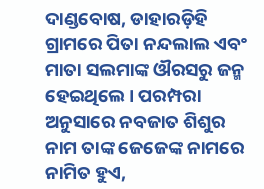ଦାଣ୍ଡବୋଷ, ଡାହାରଡ଼ିହି ଗ୍ରାମରେ ପିତା ନନ୍ଦଲାଲ ଏବଂ ମାତା ସଲମାଙ୍କ ଔରସରୁ ଜନ୍ମ ହେଇଥିଲେ । ପରମ୍ପରା ଅନୁସାରେ ନବଜାତ ଶିଶୁର ନାମ ତାଙ୍କ ଜେଜେଙ୍କ ନାମରେ ନାମିତ ହୁଏ,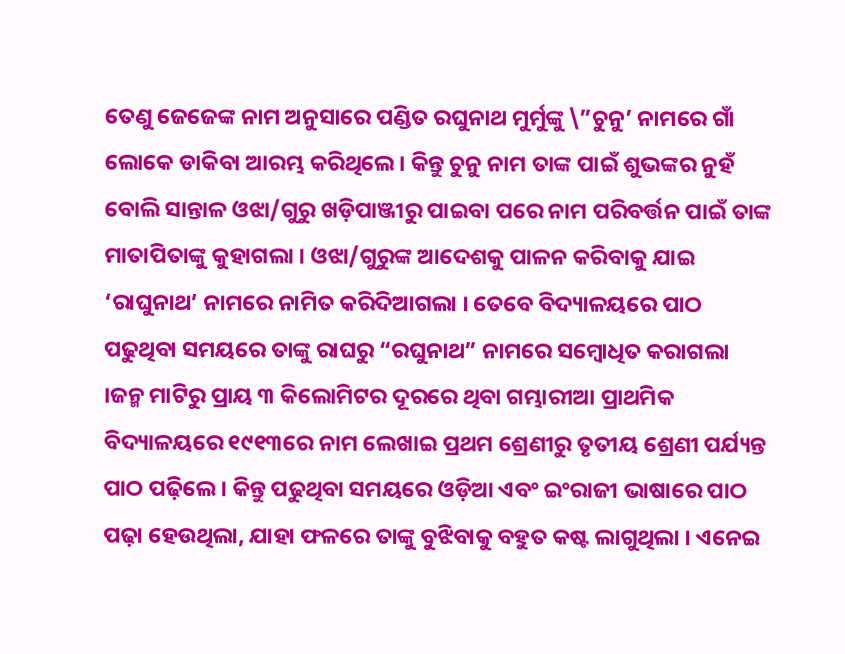ତେଣୁ ଜେଜେଙ୍କ ନାମ ଅନୁସାରେ ପଣ୍ଡିତ ରଘୁନାଥ ମୁର୍ମୁଙ୍କୁ \”ଚୁନୁ’ ନାମରେ ଗାଁ ଲୋକେ ଡାକିବା ଆରମ୍ଭ କରିଥିଲେ । କିନ୍ତୁ ଚୁନୁ ନାମ ତାଙ୍କ ପାଇଁ ଶୁଭଙ୍କର ନୁହଁ ବୋଲି ସାନ୍ତାଳ ଓଝା/ଗୁରୁ ଖଡ଼ିପାଞ୍ଜୀରୁ ପାଇବା ପରେ ନାମ ପରିବର୍ତ୍ତନ ପାଇଁ ତାଙ୍କ ମାତାପିତାଙ୍କୁ କୁହାଗଲା । ଓଝା/ଗୁରୁଙ୍କ ଆଦେଶକୁ ପାଳନ କରିବାକୁ ଯାଇ ‘ରାଘୁନାଥ’ ନାମରେ ନାମିତ କରିଦିଆଗଲା । ତେବେ ବିଦ୍ୟାଳୟରେ ପାଠ ପଢୁଥିବା ସମୟରେ ତାଙ୍କୁ ରାଘରୁ “ରଘୁନାଥ” ନାମରେ ସମ୍ବୋଧିତ କରାଗଲା ।ଜନ୍ମ ମାଟିରୁ ପ୍ରାୟ ୩ କିଲୋମିଟର ଦୂରରେ ଥିବା ଗମ୍ଭାରୀଆ ପ୍ରାଥମିକ ବିଦ୍ୟାଳୟରେ ୧୯୧୩ରେ ନାମ ଲେଖାଇ ପ୍ରଥମ ଶ୍ରେଣୀରୁ ତୃତୀୟ ଶ୍ରେଣୀ ପର୍ଯ୍ୟନ୍ତ ପାଠ ପଢ଼ିଲେ । କିନ୍ତୁ ପଢୁଥିବା ସମୟରେ ଓଡ଼ିଆ ଏବଂ ଇଂରାଜୀ ଭାଷାରେ ପାଠ ପଢ଼ା ହେଉଥିଲା, ଯାହା ଫଳରେ ତାଙ୍କୁ ବୁଝିବାକୁ ବହୁତ କଷ୍ଟ ଲାଗୁଥିଲା । ଏନେଇ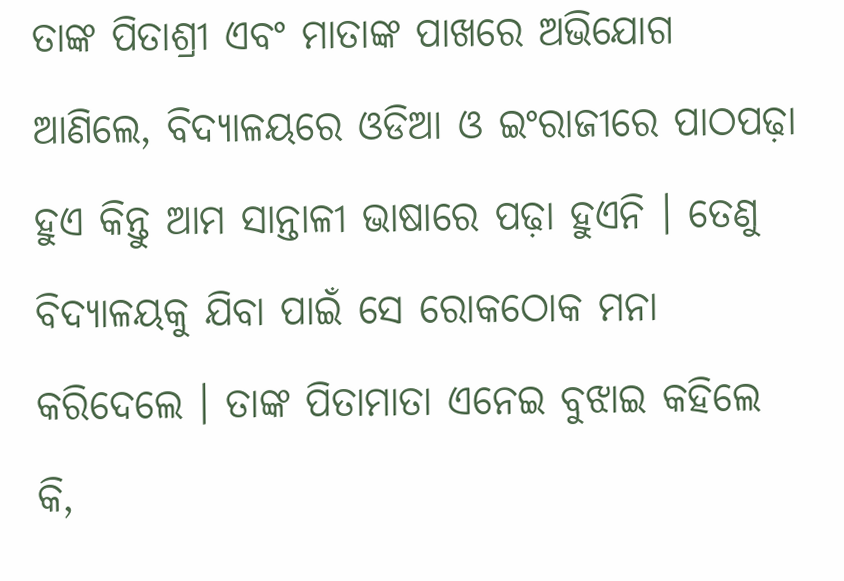ତାଙ୍କ ପିତାଶ୍ରୀ ଏବଂ ମାତାଙ୍କ ପାଖରେ ଅଭିଯୋଗ ଆଣିଲେ, ବିଦ୍ୟାଳୟରେ ଓଡିଆ ଓ ଇଂରାଜୀରେ ପାଠପଢ଼ା ହୁଏ କିନ୍ତୁ ଆମ ସାନ୍ତାଳୀ ଭାଷାରେ ପଢ଼ା ହୁଏନି । ତେଣୁ ବିଦ୍ୟାଳୟକୁ ଯିବା ପାଇଁ ସେ ରୋକଠୋକ ମନା କରିଦେଲେ । ତାଙ୍କ ପିତାମାତା ଏନେଇ ବୁଝାଇ କହିଲେ କି,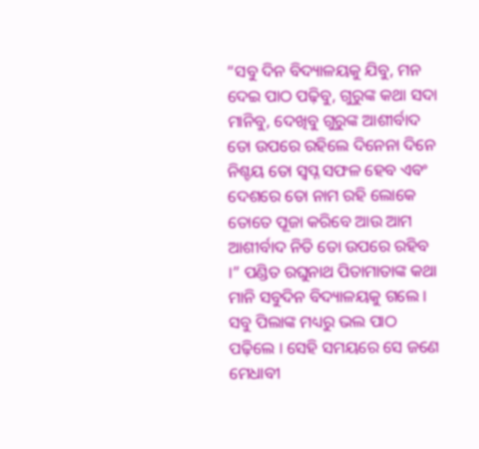“ସବୁ ଦିନ ବିଦ୍ୟାଳୟକୁ ଯିବୁ, ମନ ଦେଇ ପାଠ ପଢ଼ିବୁ, ଗୁରୁଙ୍କ କଥା ସଦା ମାନିବୁ, ଦେଖିବୁ ଗୁରୁଙ୍କ ଆଶୀର୍ବାଦ ତୋ ଉପରେ ରହିଲେ ଦିନେନା ଦିନେ ନିଶ୍ଚୟ ତୋ ସ୍ୱପ୍ନ ସଫଳ ହେବ ଏବଂ ଦେଶରେ ତୋ ନାମ ରହି ଲୋକେ ତୋତେ ପୂଜା କରିବେ ଆଉ ଆମ ଆଶୀର୍ବାଦ ନିତି ତୋ ଉପରେ ରହିବ ।” ପଣ୍ଡିତ ରଘୁନାଥ ପିତାମାତାଙ୍କ କଥା ମାନି ସବୁଦିନ ବିଦ୍ୟାଳୟକୁ ଗଲେ । ସବୁ ପିଲାଙ୍କ ମଧ୍ୟରୁ ଭଲ ପାଠ ପଢ଼ିଲେ । ସେହି ସମୟରେ ସେ ଜଣେ ମେଧାବୀ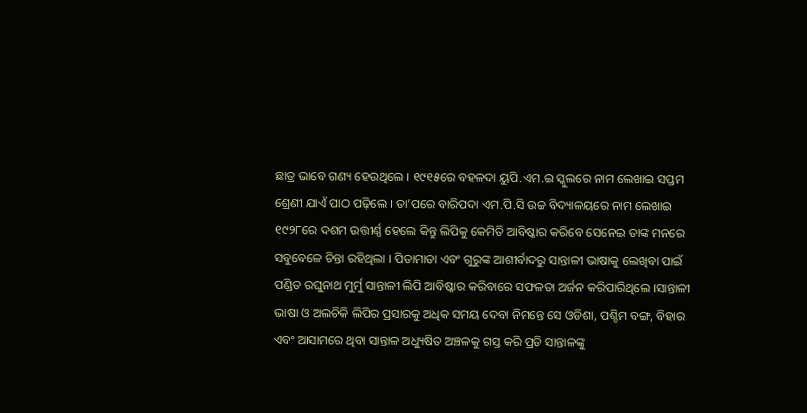ଛାତ୍ର ଭାବେ ଗଣ୍ୟ ହେଉଥିଲେ । ୧୯୧୫ରେ ବହଳଦା ୟୁପି.ଏମ.ଇ ସ୍କୁଲରେ ନାମ ଲେଖାଇ ସପ୍ତମ ଶ୍ରେଣୀ ଯାଏଁ ପାଠ ପଢ଼ିଲେ । ତା’ପରେ ବାରିପଦା ଏମ.ପି.ସି ଉଚ୍ଚ ବିଦ୍ୟାଳୟରେ ନାମ ଲେଖାଇ ୧୯୨୮ରେ ଦଶମ ଉତ୍ତୀର୍ଣ୍ଣ ହେଲେ କିନ୍ତୁ ଲିପିକୁ କେମିତି ଆବିଷ୍କାର କରିବେ ସେନେଇ ତାଙ୍କ ମନରେ ସବୁବେଳେ ଚିନ୍ତା ରହିଥିଲା । ପିତାମାତା ଏବଂ ଗୁରୁଙ୍କ ଆଶୀର୍ବାଦରୁ ସାନ୍ତାଳୀ ଭାଷାକୁ ଲେଖିବା ପାଇଁ ପଣ୍ଡିତ ରଘୁନାଥ ମୁର୍ମୁ ସାନ୍ତାଳୀ ଲିପି ଆବିଷ୍କାର କରିବାରେ ସଫଳତା ଅର୍ଜନ କରିପାରିଥିଲେ ।ସାନ୍ତାଳୀ ଭାଷା ଓ ଅଲଚିକି ଲିପିର ପ୍ରସାରକୁ ଅଧିକ ସମୟ ଦେବା ନିମନ୍ତେ ସେ ଓଡିଶା, ପଶ୍ଚିମ ବଙ୍ଗ, ବିହାର ଏବଂ ଆସାମରେ ଥିବା ସାନ୍ତାଳ ଅଧ୍ୟୁଷିତ ଅଞ୍ଚଳକୁ ଗସ୍ତ କରି ପ୍ରତି ସାନ୍ତାଳଙ୍କୁ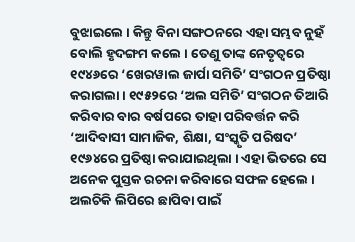ବୁଝାଇଲେ । କିନ୍ତୁ ବିନା ସଙ୍ଗଠନରେ ଏହା ସମ୍ଭବ ନୁହଁ ବୋଲି ହୃଦଙ୍ଗମ କଲେ । ତେଣୁ ତାଙ୍କ ନେତୃତ୍ୱରେ ୧୯୪୬ରେ ‘ଖେରୱାଲ ଜାର୍ପା ସମିତି’ ସଂଗଠନ ପ୍ରତିଷ୍ଠା କରାଗଲା । ୧୯୫୨ରେ ‘ଅଲ ସମିତି’ ସଂଗଠନ ତିଆରି କରିବାର ବାର ବର୍ଷପରେ ତାହା ପରିବର୍ତ୍ତନ କରି ‘ଆଦିବାସୀ ସାମାଜିକ, ଶିକ୍ଷା, ସଂସ୍କୃତି ପରିଷଦ’ ୧୯୬୪ରେ ପ୍ରତିଷ୍ଠା କରାଯାଇଥିଲା । ଏହା ଭିତରେ ସେ ଅନେକ ପୁସ୍ତକ ରଚନା କରିବାରେ ସଫଳ ହେଲେ । ଅଲଚିକି ଲିପିରେ ଛାପିବା ପାଇଁ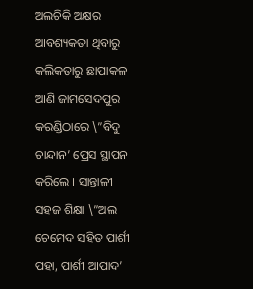ଅଲଚିକି ଅକ୍ଷର ଆବଶ୍ୟକତା ଥିବାରୁ କଲିକତାରୁ ଛାପାକଳ ଆଣି ଜାମସେଦପୁର କରଣ୍ଡିଠାରେ \”ବିଦୁ ଚାନ୍ଦାନ’ ପ୍ରେସ ସ୍ଥାପନ କରିଲେ । ସାନ୍ତାଳୀ ସହଜ ଶିକ୍ଷା \”ଅଲ ଚେମେଦ ସହିତ ପାର୍ଶୀ ପହା, ପାର୍ଶୀ ଆପାଦ’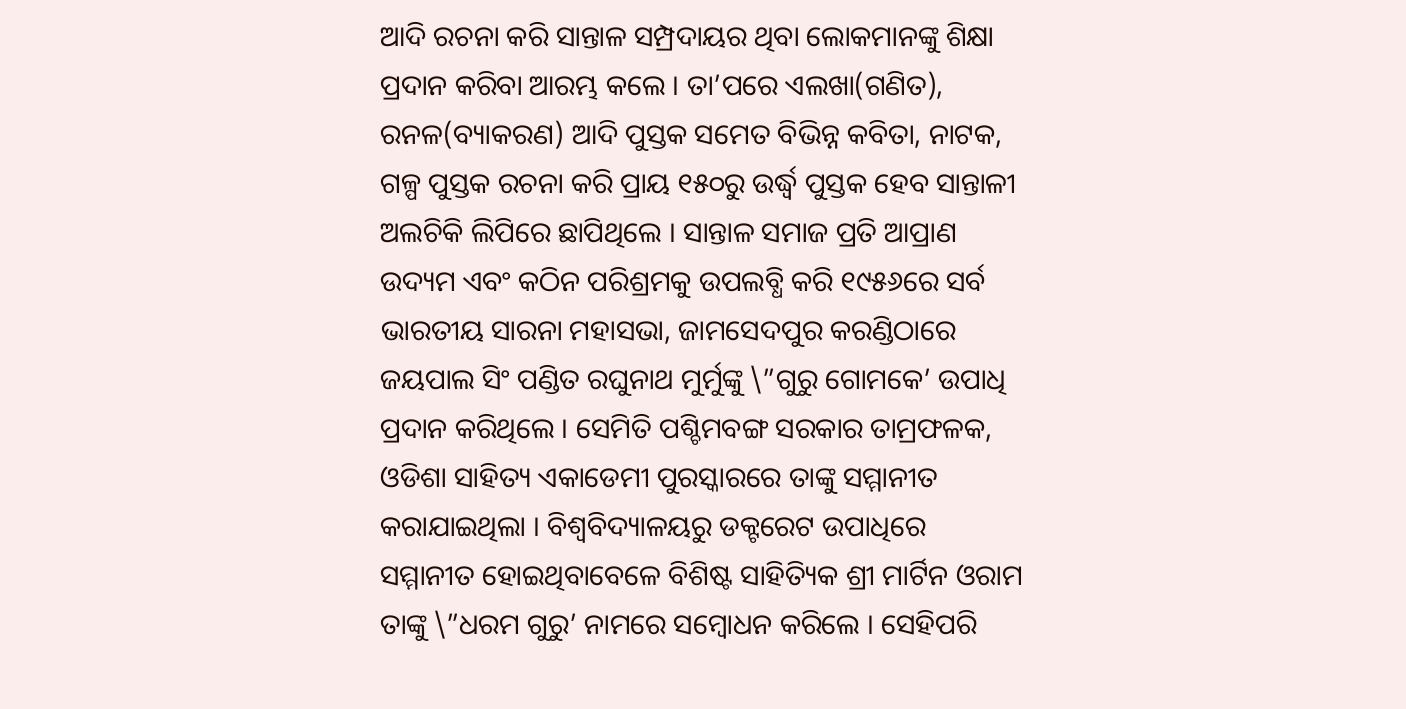ଆଦି ରଚନା କରି ସାନ୍ତାଳ ସମ୍ପ୍ରଦାୟର ଥିବା ଲୋକମାନଙ୍କୁ ଶିକ୍ଷା ପ୍ରଦାନ କରିବା ଆରମ୍ଭ କଲେ । ତା’ପରେ ଏଲଖା(ଗଣିତ), ରନଳ(ବ୍ୟାକରଣ) ଆଦି ପୁସ୍ତକ ସମେତ ବିଭିନ୍ନ କବିତା, ନାଟକ, ଗଳ୍ପ ପୁସ୍ତକ ରଚନା କରି ପ୍ରାୟ ୧୫୦ରୁ ଉର୍ଦ୍ଧ୍ୱ ପୁସ୍ତକ ହେବ ସାନ୍ତାଳୀ ଅଲଚିକି ଲିପିରେ ଛାପିଥିଲେ । ସାନ୍ତାଳ ସମାଜ ପ୍ରତି ଆପ୍ରାଣ ଉଦ୍ୟମ ଏବଂ କଠିନ ପରିଶ୍ରମକୁ ଉପଲବ୍ଧି କରି ୧୯୫୬ରେ ସର୍ବ ଭାରତୀୟ ସାରନା ମହାସଭା, ଜାମସେଦପୁର କରଣ୍ଡିଠାରେ ଜୟପାଲ ସିଂ ପଣ୍ଡିତ ରଘୁନାଥ ମୁର୍ମୁଙ୍କୁ \”ଗୁରୁ ଗୋମକେ’ ଉପାଧି ପ୍ରଦାନ କରିଥିଲେ । ସେମିତି ପଶ୍ଚିମବଙ୍ଗ ସରକାର ତାମ୍ରଫଳକ, ଓଡିଶା ସାହିତ୍ୟ ଏକାଡେମୀ ପୁରସ୍କାରରେ ତାଙ୍କୁ ସମ୍ମାନୀତ କରାଯାଇଥିଲା । ବିଶ୍ୱବିଦ୍ୟାଳୟରୁ ଡକ୍ଟରେଟ ଉପାଧିରେ ସମ୍ମାନୀତ ହୋଇଥିବାବେଳେ ବିଶିଷ୍ଟ ସାହିତ୍ୟିକ ଶ୍ରୀ ମାର୍ଟିନ ଓରାମ ତାଙ୍କୁ \”ଧରମ ଗୁରୁ’ ନାମରେ ସମ୍ବୋଧନ କରିଲେ । ସେହିପରି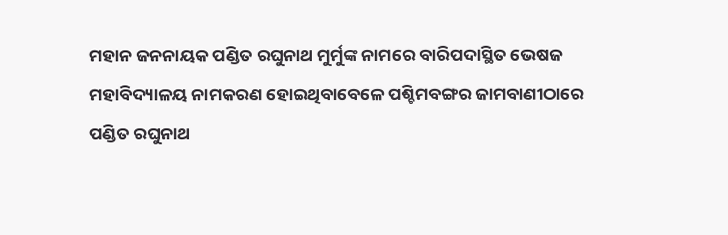ମହାନ ଜନନାୟକ ପଣ୍ଡିତ ରଘୁନାଥ ମୁର୍ମୁଙ୍କ ନାମରେ ବାରିପଦାସ୍ଥିତ ଭେଷଜ ମହାବିଦ୍ୟାଳୟ ନାମକରଣ ହୋଇଥିବାବେଳେ ପଶ୍ଚିମବଙ୍ଗର ଜାମବାଣୀଠାରେ ପଣ୍ଡିତ ରଘୁନାଥ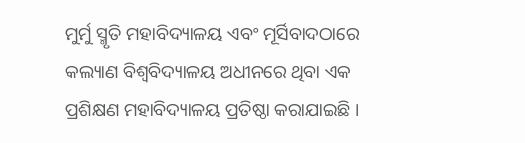ମୁର୍ମୁ ସ୍ମୃତି ମହାବିଦ୍ୟାଳୟ ଏବଂ ମୂର୍ସିବାଦଠାରେ କଲ୍ୟାଣ ବିଶ୍ୱବିଦ୍ୟାଳୟ ଅଧୀନରେ ଥିବା ଏକ ପ୍ରଶିକ୍ଷଣ ମହାବିଦ୍ୟାଳୟ ପ୍ରତିଷ୍ଠା କରାଯାଇଛି ।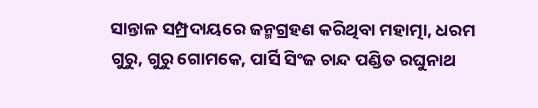ସାନ୍ତାଳ ସମ୍ପ୍ରଦାୟରେ ଜନ୍ମଗ୍ରହଣ କରିଥିବା ମହାତ୍ମା, ଧରମ ଗୁରୁ, ଗୁରୁ ଗୋମକେ, ପାର୍ସି ସିଂଜ ଚାନ୍ଦ ପଣ୍ଡିତ ରଘୁନାଥ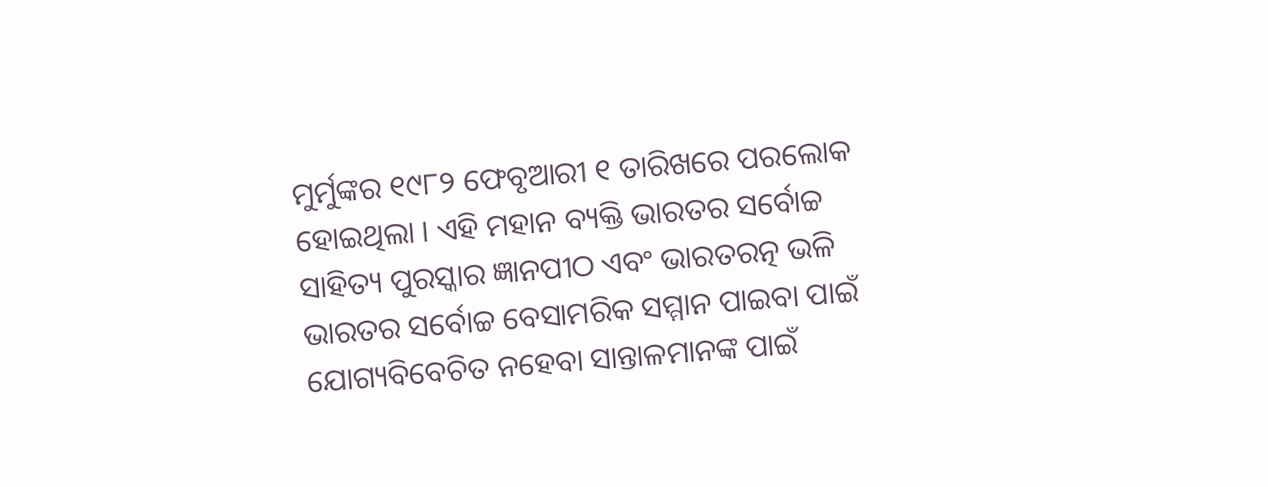ମୁର୍ମୁଙ୍କର ୧୯୮୨ ଫେବୃଆରୀ ୧ ତାରିଖରେ ପରଲୋକ ହୋଇଥିଲା । ଏହି ମହାନ ବ୍ୟକ୍ତି ଭାରତର ସର୍ବୋଚ୍ଚ ସାହିତ୍ୟ ପୁରସ୍କାର ଜ୍ଞାନପୀଠ ଏବଂ ଭାରତରତ୍ନ ଭଳି ଭାରତର ସର୍ବୋଚ୍ଚ ବେସାମରିକ ସମ୍ମାନ ପାଇବା ପାଇଁ ଯୋଗ୍ୟବିବେଚିତ ନହେବା ସାନ୍ତାଳମାନଙ୍କ ପାଇଁ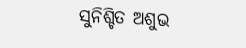ସୁନିଶ୍ଚିତ ଅଶୁଭ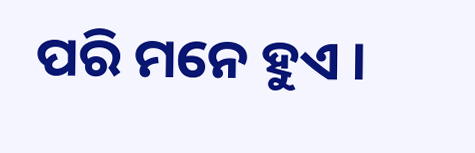ପରି ମନେ ହୁଏ ।